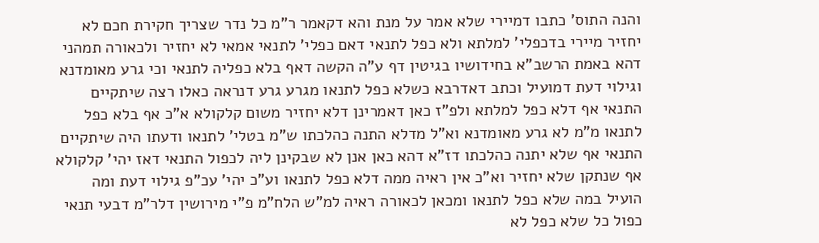והנה התוס' כתבו דמיירי שלא אמר על מנת והא דקאמר ר"מ כל נדר שצריך חקירת חכם לא יחזיר מיירי בדכפלי' למלתא ולא כפל לתנאי דאם כפלי' לתנאי אמאי לא יחזיר ולכאורה תמהני דהא באמת הרשב"א בחידושיו בגיטין דף ע"ה הקשה דאף בלא כפליה לתנאי וכי גרע מאומדנא וגילוי דעת דמועיל וכתב דאדרבא כשלא כפל לתנאו מגרע גרע דנראה כאלו רצה שיתקיים התנאי אף דלא כפל למלתא ולפ"ז כאן דאמרינן דלא יחזיר משום קלקולא א"כ אף בלא כפל לתנאו מ"מ לא גרע מאומדנא וא"ל מדלא התנה כהלכתו ש"מ בטלי' לתנאו ודעתו היה שיתקיים התנאי אף שלא יתנה כהלכתו דז"א דהא כאן אנן לא שבקינן ליה לכפול התנאי דאז יהי' קלקולא אף שנתקן שלא יחזיר וא"כ אין ראיה ממה דלא כפל לתנאו וע"כ יהי' עכ"פ גילוי דעת ומה הועיל במה שלא כפל לתנאו ומכאן לכאורה ראיה למ"ש הלח"מ פ"י מירושין דלר"מ דבעי תנאי כפול כל שלא כפל לא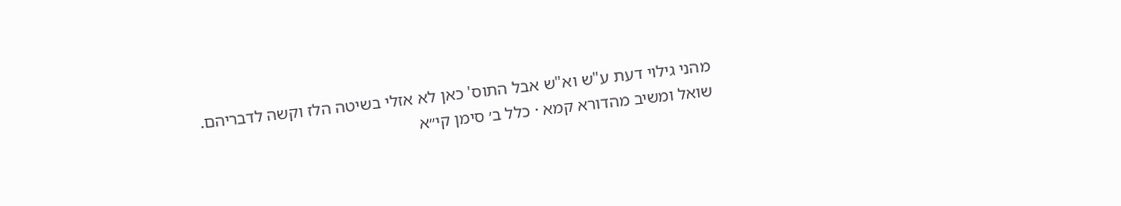מהני גילוי דעת ע"ש וא"ש אבל התוס' כאן לא אזלי בשיטה הלז וקשה לדבריהם.
שואל ומשיב מהדורא קמא · כלל ב׳ סימן קי״א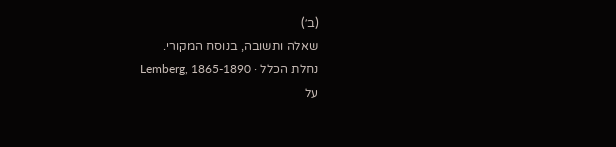(ב׳)
שאלה ותשובה, בנוסח המקורי.
נחלת הכלל · Lemberg, 1865-1890
על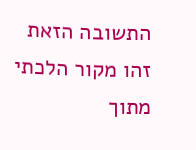התשובה הזאת
זהו מקור הלכתי מתוך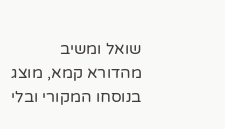שואל ומשיב מהדורא קמא, מוצג בנוסחו המקורי ובלי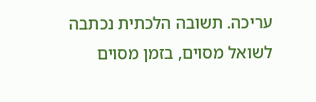עריכה. תשובה הלכתית נכתבה לשואל מסוים, בזמן מסוים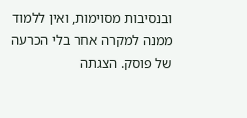ובנסיבות מסוימות, ואין ללמוד ממנה למקרה אחר בלי הכרעה של פוסק. הצגתה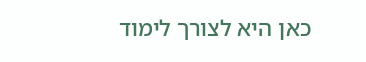כאן היא לצורך לימוד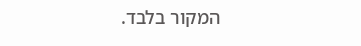המקור בלבד.